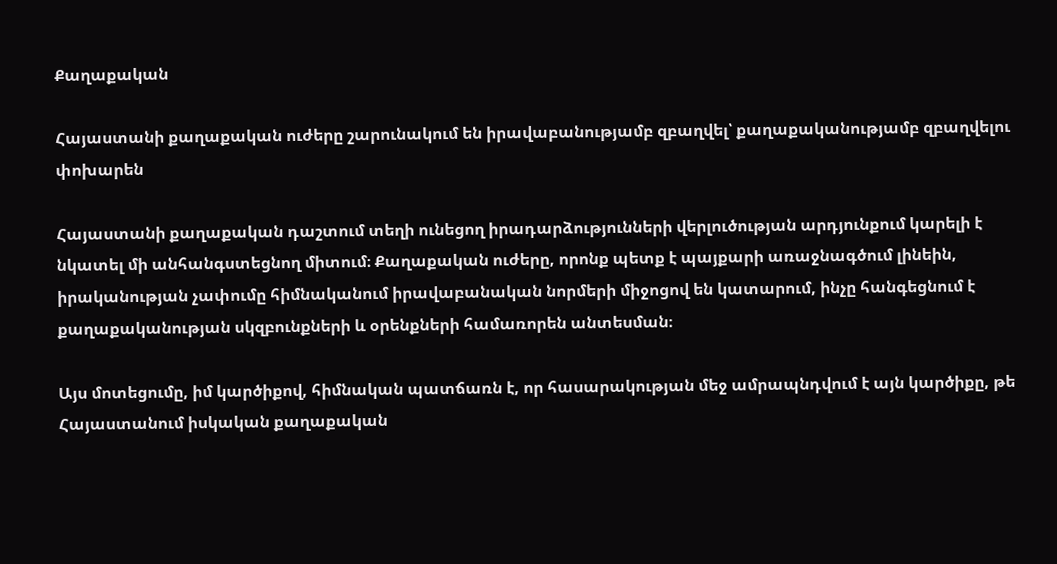Քաղաքական

Հայաստանի քաղաքական ուժերը շարունակում են իրավաբանությամբ զբաղվել՝ քաղաքականությամբ զբաղվելու փոխարեն

Հայաստանի քաղաքական դաշտում տեղի ունեցող իրադարձությունների վերլուծության արդյունքում կարելի է նկատել մի անհանգստեցնող միտում։ Քաղաքական ուժերը, որոնք պետք է պայքարի առաջնագծում լինեին, իրականության չափումը հիմնականում իրավաբանական նորմերի միջոցով են կատարում, ինչը հանգեցնում է քաղաքականության սկզբունքների և օրենքների համառորեն անտեսման։

Այս մոտեցումը, իմ կարծիքով, հիմնական պատճառն է, որ հասարակության մեջ ամրապնդվում է այն կարծիքը, թե Հայաստանում իսկական քաղաքական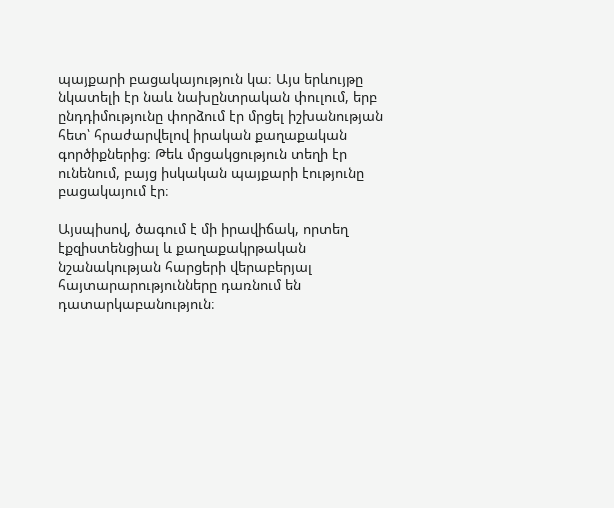պայքարի բացակայություն կա։ Այս երևույթը նկատելի էր նաև նախընտրական փուլում, երբ ընդդիմությունը փորձում էր մրցել իշխանության հետ՝ հրաժարվելով իրական քաղաքական գործիքներից։ Թեև մրցակցություն տեղի էր ունենում, բայց իսկական պայքարի էությունը բացակայում էր։

Այսպիսով, ծագում է մի իրավիճակ, որտեղ էքզիստենցիալ և քաղաքակրթական նշանակության հարցերի վերաբերյալ հայտարարությունները դառնում են դատարկաբանություն։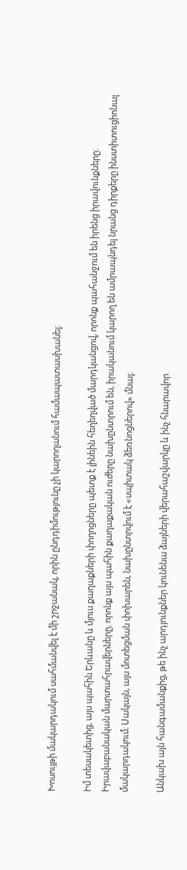Խոսույթի մակարդակում սահմանվել է մի շրջանակ, որին ընդդիմությունը չի կարողանում համապատասխանել։

Իմ տեսակետից, այս պահին Երևանը և մյուս քաղաքների փողոցները պետք է լինեին հեղեղված մարդկանցով, որոնք պահանջում են իրենց իրավունքները։ Իրավաբանական մարտահրավերները, որոնք այս պահին քաղաքական ուժերը նախընտրում են, իրականում կարող են ամրապնդել նրանց դիրքերը ինստիտուցիոնալ մակարդակում։ Սակայն, այս մոտեցման փոխարեն, նախընտրվում է «սպիտակ ձեռնոցներով» մնալ։

Անկախ այն հանգամանքից, թե ինչ արդյունքներ կունենա ձայների վերահաշվարկը և ինչ հնարավոր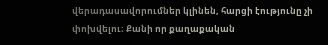վերադասավորումներ կլինեն, հարցի էությունը չի փոխվելու։ Քանի որ քաղաքական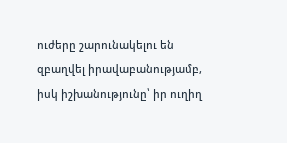ուժերը շարունակելու են զբաղվել իրավաբանությամբ, իսկ իշխանությունը՝ իր ուղիղ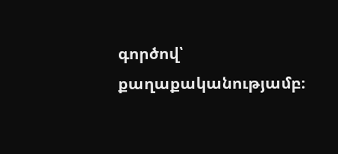գործով՝ քաղաքականությամբ։